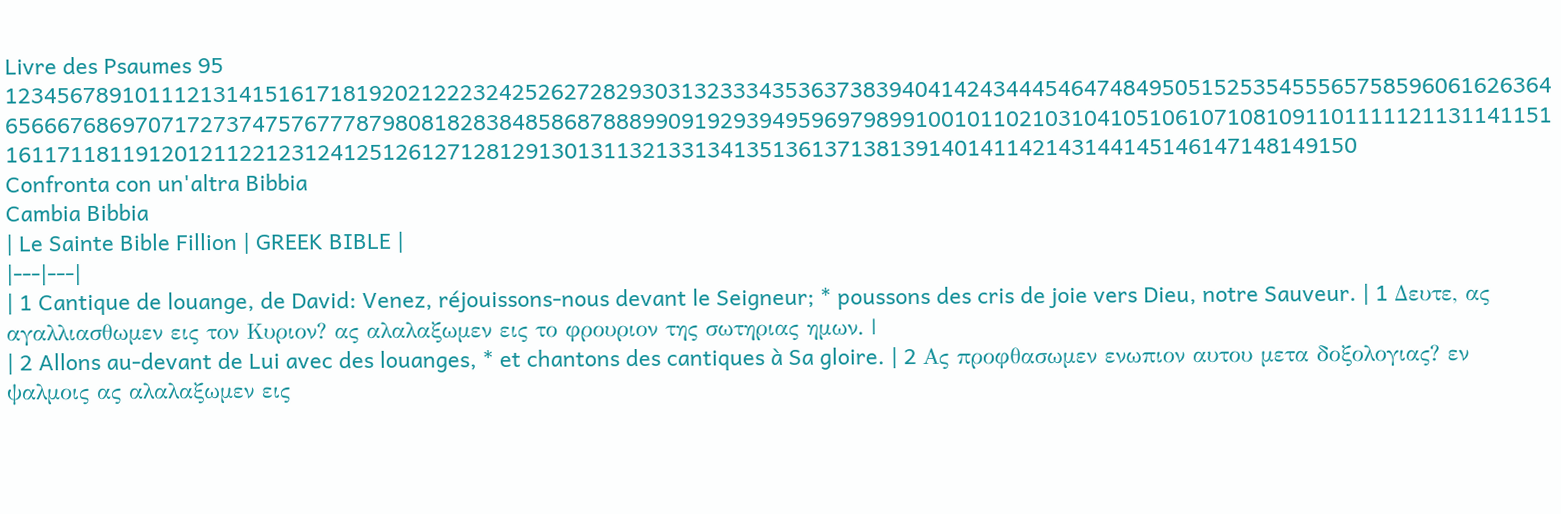Livre des Psaumes 95
123456789101112131415161718192021222324252627282930313233343536373839404142434445464748495051525354555657585960616263646566676869707172737475767778798081828384858687888990919293949596979899100101102103104105106107108109110111112113114115116117118119120121122123124125126127128129130131132133134135136137138139140141142143144145146147148149150
Confronta con un'altra Bibbia
Cambia Bibbia
| Le Sainte Bible Fillion | GREEK BIBLE |
|---|---|
| 1 Cantique de louange, de David: Venez, réjouissons-nous devant le Seigneur; * poussons des cris de joie vers Dieu, notre Sauveur. | 1 Δευτε, ας αγαλλιασθωμεν εις τον Κυριον? ας αλαλαξωμεν εις το φρουριον της σωτηριας ημων. |
| 2 Allons au-devant de Lui avec des louanges, * et chantons des cantiques à Sa gloire. | 2 Ας προφθασωμεν ενωπιον αυτου μετα δοξολογιας? εν ψαλμοις ας αλαλαξωμεν εις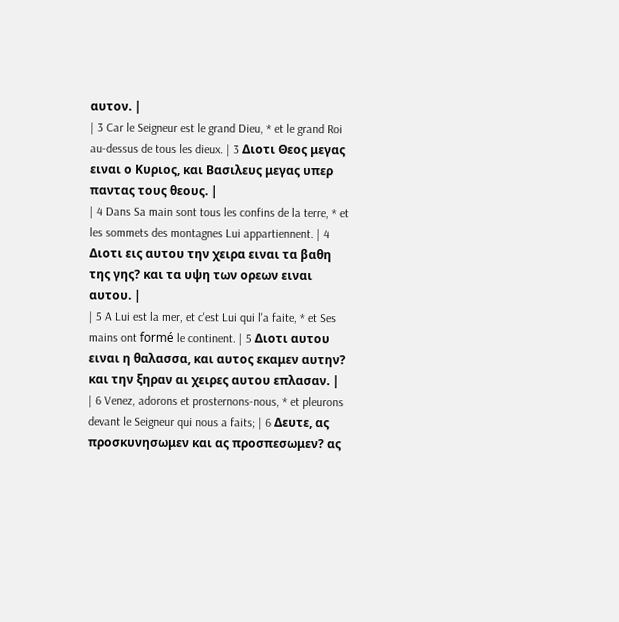αυτον. |
| 3 Car le Seigneur est le grand Dieu, * et le grand Roi au-dessus de tous les dieux. | 3 Διοτι Θεος μεγας ειναι ο Κυριος, και Βασιλευς μεγας υπερ παντας τους θεους. |
| 4 Dans Sa main sont tous les confins de la terre, * et les sommets des montagnes Lui appartiennent. | 4 Διοτι εις αυτου την χειρα ειναι τα βαθη της γης? και τα υψη των ορεων ειναι αυτου. |
| 5 A Lui est la mer, et c'est Lui qui l'a faite, * et Ses mains ont formé le continent. | 5 Διοτι αυτου ειναι η θαλασσα, και αυτος εκαμεν αυτην? και την ξηραν αι χειρες αυτου επλασαν. |
| 6 Venez, adorons et prosternons-nous, * et pleurons devant le Seigneur qui nous a faits; | 6 Δευτε, ας προσκυνησωμεν και ας προσπεσωμεν? ας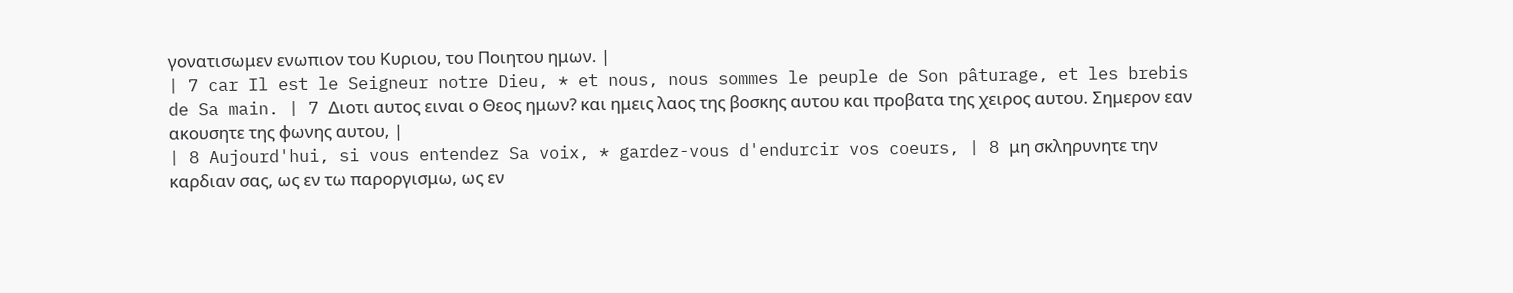γονατισωμεν ενωπιον του Κυριου, του Ποιητου ημων. |
| 7 car Il est le Seigneur notre Dieu, * et nous, nous sommes le peuple de Son pâturage, et les brebis de Sa main. | 7 Διοτι αυτος ειναι ο Θεος ημων? και ημεις λαος της βοσκης αυτου και προβατα της χειρος αυτου. Σημερον εαν ακουσητε της φωνης αυτου, |
| 8 Aujourd'hui, si vous entendez Sa voix, * gardez-vous d'endurcir vos coeurs, | 8 μη σκληρυνητε την καρδιαν σας, ως εν τω παροργισμω, ως εν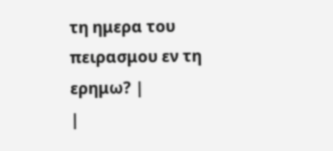τη ημερα του πειρασμου εν τη ερημω? |
|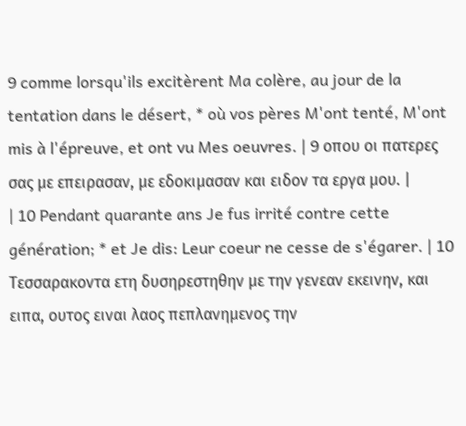9 comme lorsqu'ils excitèrent Ma colère, au jour de la tentation dans le désert, * où vos pères M'ont tenté, M'ont mis à l'épreuve, et ont vu Mes oeuvres. | 9 οπου οι πατερες σας με επειρασαν, με εδοκιμασαν και ειδον τα εργα μου. |
| 10 Pendant quarante ans Je fus irrité contre cette génération; * et Je dis: Leur coeur ne cesse de s'égarer. | 10 Τεσσαρακοντα ετη δυσηρεστηθην με την γενεαν εκεινην, και ειπα, ουτος ειναι λαος πεπλανημενος την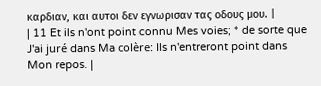καρδιαν, και αυτοι δεν εγνωρισαν τας οδους μου. |
| 11 Et ils n'ont point connu Mes voies; * de sorte que J'ai juré dans Ma colère: Ils n'entreront point dans Mon repos. |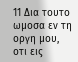11 Δια τουτο ωμοσα εν τη οργη μου, οτι εις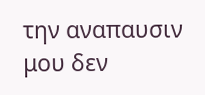την αναπαυσιν μου δεν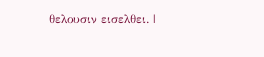θελουσιν εισελθει. |